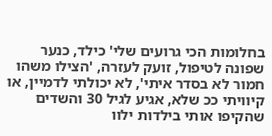בחלומות הכי גרועים שלי' כילד, כנער שפונה לטיפול, זועק לעזרה, 'הצילו משהו חמור לא בסדר איתי', לא יכולתי לדמיין, או קיוויתי ככ שלא, אגיע לגיל 30 והשדים שהקיפו אותי בילדות ילוו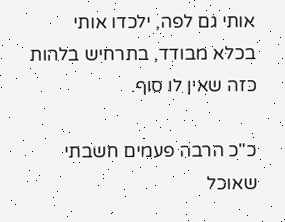אותי גם לפה, ילכדו אותי בכלא מבודד, בתרחיש בלהות כזה שאין לו סוף.

כ"כ הרבה פעמים חשבתי שאוכל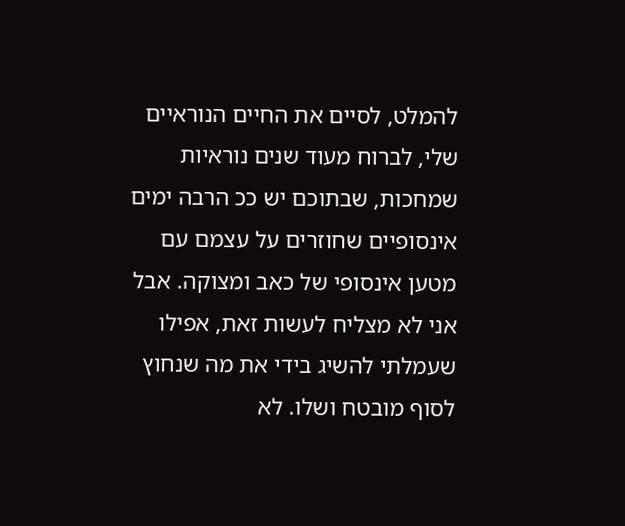להמלט, לסיים את החיים הנוראיים שלי, לברוח מעוד שנים נוראיות שמחכות, שבתוכם יש ככ הרבה ימים אינסופיים שחוזרים על עצמם עם מטען אינסופי של כאב ומצוקה. אבל אני לא מצליח לעשות זאת, אפילו שעמלתי להשיג בידי את מה שנחוץ לסוף מובטח ושלו. לא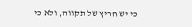כי יש חריץ של תקווה, ולא כי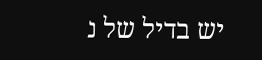יש בדיל של נ